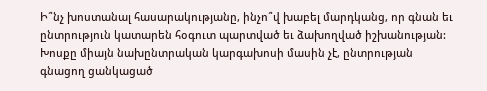Ի՞նչ խոստանալ հասարակությանը, ինչո՞վ խաբել մարդկանց, որ գնան եւ ընտրություն կատարեն հօգուտ պարտված եւ ձախողված իշխանության: Խոսքը միայն նախընտրական կարգախոսի մասին չէ, ընտրության գնացող ցանկացած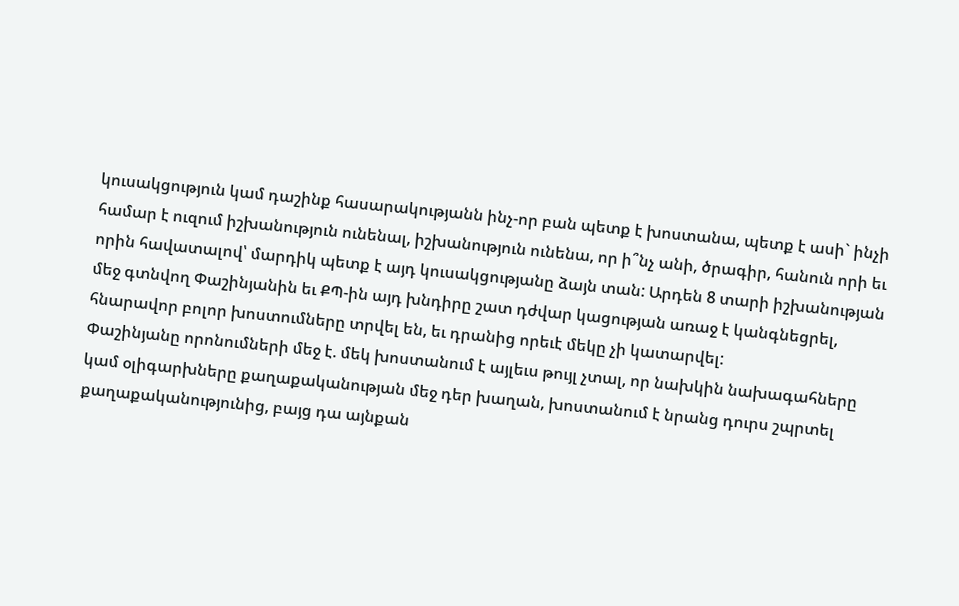կուսակցություն կամ դաշինք հասարակությանն ինչ-որ բան պետք է խոստանա, պետք է ասի` ինչի համար է ուզում իշխանություն ունենալ, իշխանություն ունենա, որ ի՞նչ անի, ծրագիր, հանուն որի եւ որին հավատալով՝ մարդիկ պետք է այդ կուսակցությանը ձայն տան: Արդեն 8 տարի իշխանության մեջ գտնվող Փաշինյանին եւ ՔՊ-ին այդ խնդիրը շատ դժվար կացության առաջ է կանգնեցրել, հնարավոր բոլոր խոստումները տրվել են, եւ դրանից որեւէ մեկը չի կատարվել:
Փաշինյանը որոնումների մեջ է. մեկ խոստանում է այլեւս թույլ չտալ, որ նախկին նախագահները կամ օլիգարխները քաղաքականության մեջ դեր խաղան, խոստանում է նրանց դուրս շպրտել քաղաքականությունից, բայց դա այնքան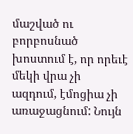մաշված ու բորբոսնած խոստում է, որ որեւէ մեկի վրա չի ազդում, էմոցիա չի առաջացնում: Նույն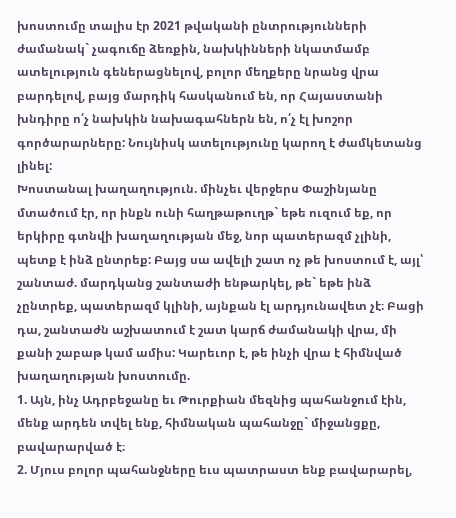խոստումը տալիս էր 2021 թվականի ընտրությունների ժամանակ` չագուճը ձեռքին, նախկինների նկատմամբ ատելություն գեներացնելով, բոլոր մեղքերը նրանց վրա բարդելով, բայց մարդիկ հասկանում են, որ Հայաստանի խնդիրը ո՛չ նախկին նախագահներն են, ո՛չ էլ խոշոր գործարարները: Նույնիսկ ատելությունը կարող է ժամկետանց լինել:
Խոստանալ խաղաղություն. մինչեւ վերջերս Փաշինյանը մտածում էր, որ ինքն ունի հաղթաթուղթ` եթե ուզում եք, որ երկիրը գտնվի խաղաղության մեջ, նոր պատերազմ չլինի, պետք է ինձ ընտրեք: Բայց սա ավելի շատ ոչ թե խոստում է, այլ՝ շանտաժ. մարդկանց շանտաժի ենթարկել, թե` եթե ինձ չընտրեք, պատերազմ կլինի, այնքան էլ արդյունավետ չէ։ Բացի դա, շանտաժն աշխատում է շատ կարճ ժամանակի վրա, մի քանի շաբաթ կամ ամիս: Կարեւոր է, թե ինչի վրա է հիմնված խաղաղության խոստումը.
1. Այն, ինչ Ադրբեջանը եւ Թուրքիան մեզնից պահանջում էին, մենք արդեն տվել ենք, հիմնական պահանջը` միջանցքը, բավարարված է։
2. Մյուս բոլոր պահանջները եւս պատրաստ ենք բավարարել,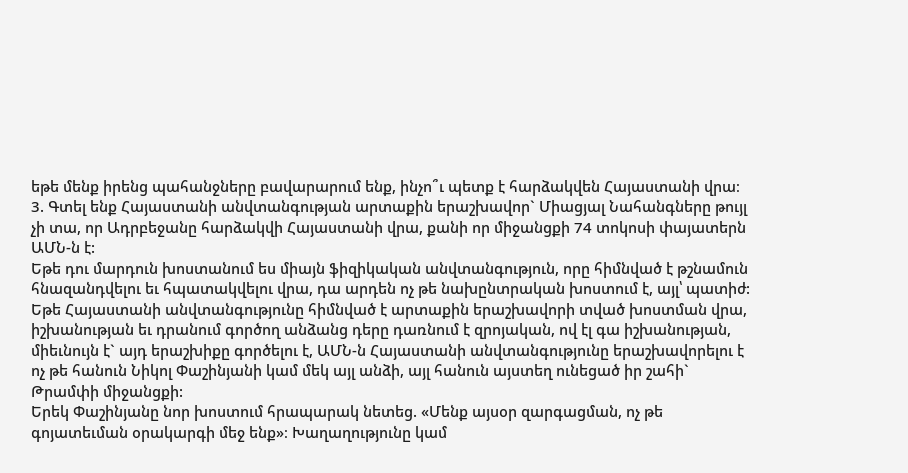եթե մենք իրենց պահանջները բավարարում ենք, ինչո՞ւ պետք է հարձակվեն Հայաստանի վրա։
3. Գտել ենք Հայաստանի անվտանգության արտաքին երաշխավոր` Միացյալ Նահանգները թույլ չի տա, որ Ադրբեջանը հարձակվի Հայաստանի վրա, քանի որ միջանցքի 74 տոկոսի փայատերն ԱՄՆ-ն է:
Եթե դու մարդուն խոստանում ես միայն ֆիզիկական անվտանգություն, որը հիմնված է թշնամուն հնազանդվելու եւ հպատակվելու վրա, դա արդեն ոչ թե նախընտրական խոստում է, այլ՝ պատիժ: Եթե Հայաստանի անվտանգությունը հիմնված է արտաքին երաշխավորի տված խոստման վրա, իշխանության եւ դրանում գործող անձանց դերը դառնում է զրոյական, ով էլ գա իշխանության, միեւնույն է` այդ երաշխիքը գործելու է, ԱՄՆ-ն Հայաստանի անվտանգությունը երաշխավորելու է ոչ թե հանուն Նիկոլ Փաշինյանի կամ մեկ այլ անձի, այլ հանուն այստեղ ունեցած իր շահի` Թրամփի միջանցքի:
Երեկ Փաշինյանը նոր խոստում հրապարակ նետեց. «Մենք այսօր զարգացման, ոչ թե գոյատեւման օրակարգի մեջ ենք»։ Խաղաղությունը կամ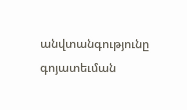անվտանգությունը գոյատեւման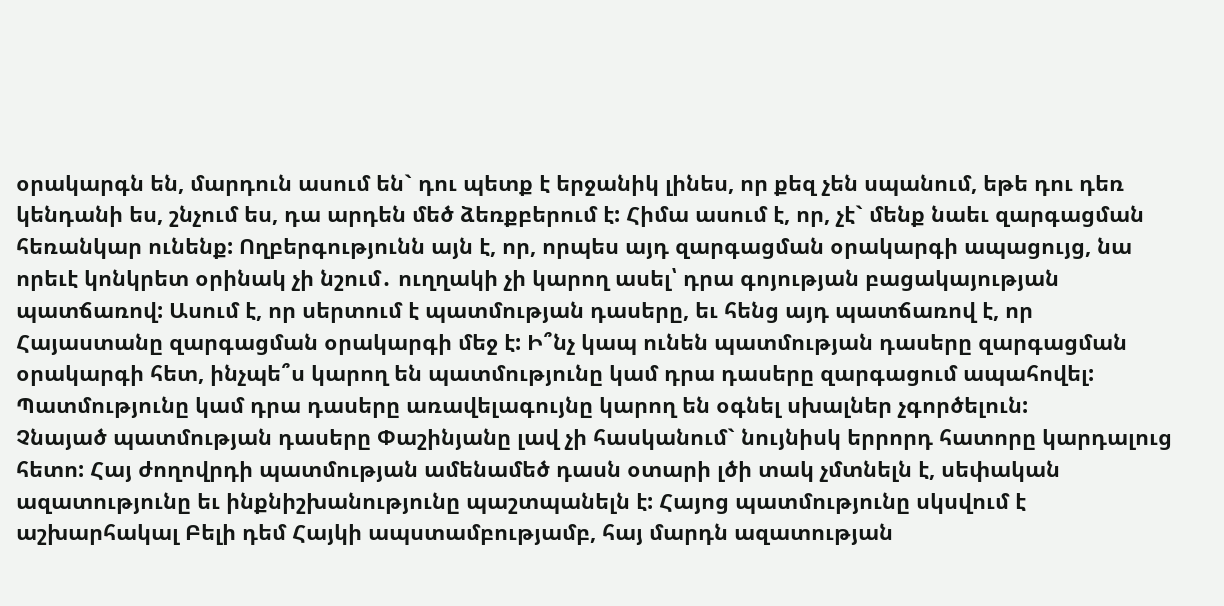օրակարգն են, մարդուն ասում են` դու պետք է երջանիկ լինես, որ քեզ չեն սպանում, եթե դու դեռ կենդանի ես, շնչում ես, դա արդեն մեծ ձեռքբերում է: Հիմա ասում է, որ, չէ` մենք նաեւ զարգացման հեռանկար ունենք: Ողբերգությունն այն է, որ, որպես այդ զարգացման օրակարգի ապացույց, նա որեւէ կոնկրետ օրինակ չի նշում․ ուղղակի չի կարող ասել՝ դրա գոյության բացակայության պատճառով: Ասում է, որ սերտում է պատմության դասերը, եւ հենց այդ պատճառով է, որ Հայաստանը զարգացման օրակարգի մեջ է: Ի՞նչ կապ ունեն պատմության դասերը զարգացման օրակարգի հետ, ինչպե՞ս կարող են պատմությունը կամ դրա դասերը զարգացում ապահովել: Պատմությունը կամ դրա դասերը առավելագույնը կարող են օգնել սխալներ չգործելուն:
Չնայած պատմության դասերը Փաշինյանը լավ չի հասկանում` նույնիսկ երրորդ հատորը կարդալուց հետո: Հայ ժողովրդի պատմության ամենամեծ դասն օտարի լծի տակ չմտնելն է, սեփական ազատությունը եւ ինքնիշխանությունը պաշտպանելն է: Հայոց պատմությունը սկսվում է աշխարհակալ Բելի դեմ Հայկի ապստամբությամբ, հայ մարդն ազատության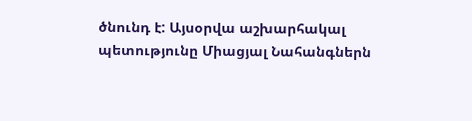ծնունդ է: Այսօրվա աշխարհակալ պետությունը Միացյալ Նահանգներն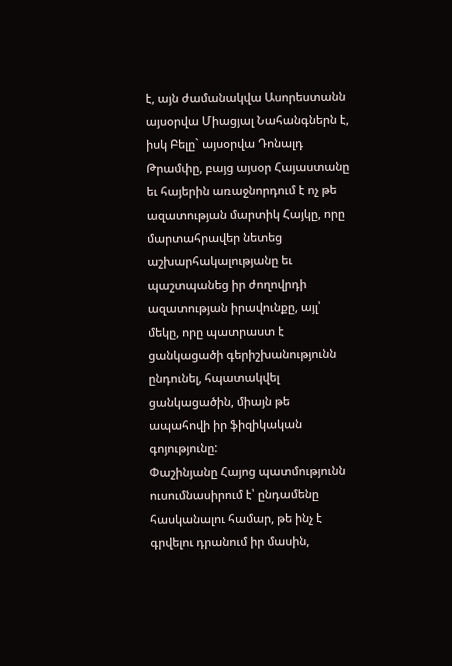է, այն ժամանակվա Ասորեստանն այսօրվա Միացյալ Նահանգներն է, իսկ Բելը` այսօրվա Դոնալդ Թրամփը, բայց այսօր Հայաստանը եւ հայերին առաջնորդում է ոչ թե ազատության մարտիկ Հայկը, որը մարտահրավեր նետեց աշխարհակալությանը եւ պաշտպանեց իր ժողովրդի ազատության իրավունքը, այլ՝ մեկը, որը պատրաստ է ցանկացածի գերիշխանությունն ընդունել, հպատակվել ցանկացածին, միայն թե ապահովի իր ֆիզիկական գոյությունը:
Փաշինյանը Հայոց պատմությունն ուսումնասիրում է՝ ընդամենը հասկանալու համար, թե ինչ է գրվելու դրանում իր մասին,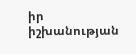իր իշխանության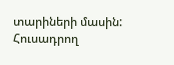տարիների մասին: Հուսադրող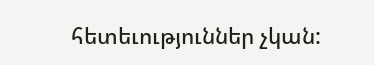հետեւություններ չկան: